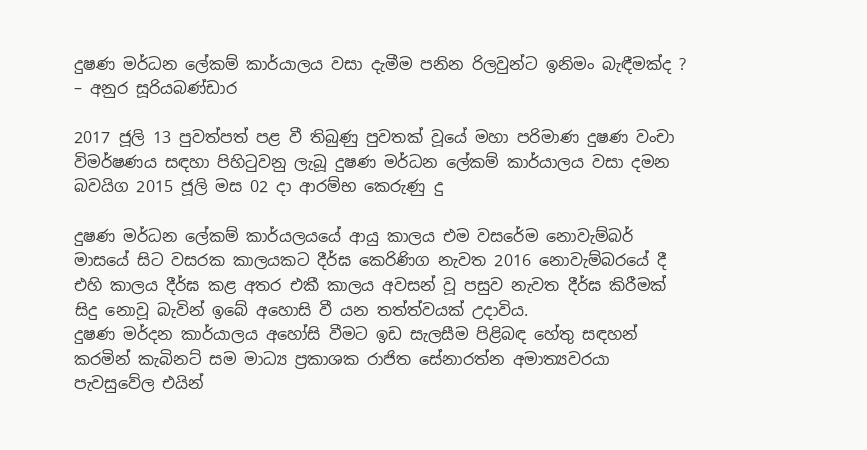දුෂණ මර්ධන ලේකම් කාර්යාලය වසා දැමීම පනින රිලවුන්ට ඉනිමං බැඳීමක්ද ? – අනුර සූරියබණ්ඩාර

2017 ජූලි 13 පුවත්පත් පළ වී තිබුණු පුවතක් වූයේ මහා පරිමාණ දුෂණ වංචා විමර්ෂණය සඳහා පිහිටුවනු ලැබූ දුෂණ මර්ධන ලේකම් කාර්යාලය වසා දමන බවයිග 2015 ජූලි මස 02 දා ආරම්භ කෙරුණු දු

දුෂණ මර්ධන ලේකම් කාර්යලයයේ ආයු කාලය එම වසරේම නොවැම්බර් මාසයේ සිට වසරක කාලයකට දීර්ඝ කෙරිණිග නැවත 2016 නොවැම්බරයේ දී එහි කාලය දීර්ඝ කළ අතර එකී කාලය අවසන් වූ පසුව නැවත දීර්ඝ කිරීමක් සිදු නොවූ බැවින් ඉබේ අහොසි වී යන තත්ත්වයක් උදාවිය.
දුෂණ මර්දන කාර්යාලය අහෝසි වීමට ඉඩ සැලසීම පිළිබඳ හේතු සඳහන් කරමින් කැබිනට් සම මාධ්‍ය ප්‍රකාශක රාජිත සේනාරත්න අමාත්‍යවරයා පැවසුවේල එයින්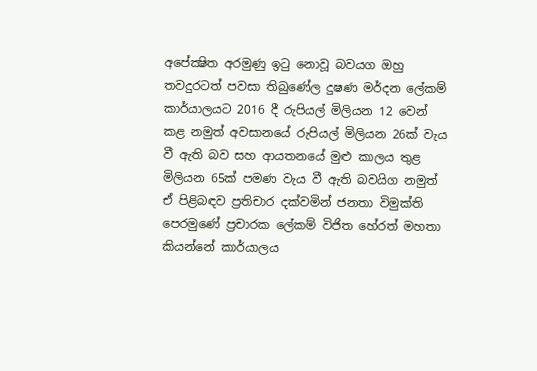අපේක්‍ෂිත අරමුණු ඉටු නොවූ බවයග ඔහු තවදුරටත් පවසා තිබුණේල දුෂණ මර්දන ලේකම් කාර්යාලයට 2016 දී රුපියල් මිලියන 12 වෙන් කළ නමුත් අවසානයේ රුපියල් මිලියන 26ක් වැය වී ඇති බව සහ ආයතනයේ මුළු කාලය තුළ මිලියන 65ක් පමණ වැය වී ඇති බවයිග නමුත් ඒ පිළිබඳව ප්‍රතිචාර දක්වමින් ජනතා විමුක්ති පෙරමුණේ ප්‍රචාරක ලේකම් විජිත හේරත් මහතා කියන්නේ කාර්යාලය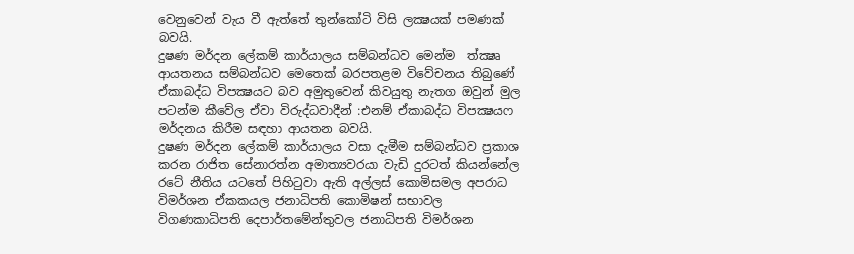වෙනුවෙන් වැය වී ඇත්තේ තුන්කෝටි විසි ලක්‍ෂයක් පමණක් බවයි.
දුෂණ මර්දන ලේකම් කාර්යාලය සම්බන්ධව මෙන්ම  ත්‍ක්‍ෂෘ ආයතනය සම්බන්ධව මෙතෙක් බරපතළම විවේචනය තිබුණේ ඒකාබද්ධ විපක්‍ෂයට බව අමුතුවෙන් කිවයුතු නැතග ඔවුන් මුල පටන්ම කීවේල ඒවා විරුද්ධවාදීන් :එනම් ඒකාබද්ධ විපක්‍ෂයෆ මර්දනය කිරීම සඳහා ආයතන බවයි.
දුෂණ මර්දන ලේකම් කාර්යාලය වසා දැමීම සම්බන්ධව ප්‍රකාශ කරන රාජිත සේනාරත්න අමාත්‍යවරයා වැඩි දුරටත් කියන්නේල රටේ නීතිය යටතේ පිහිටුවා ඇති අල්ලස් කොමිසමල අපරාධ විමර්ශන ඒකකයල ජනාධිපති කොමිෂන් සභාවල විගණකාධිපති දෙපාර්තමේන්තුවල ජනාධිපති විමර්ශන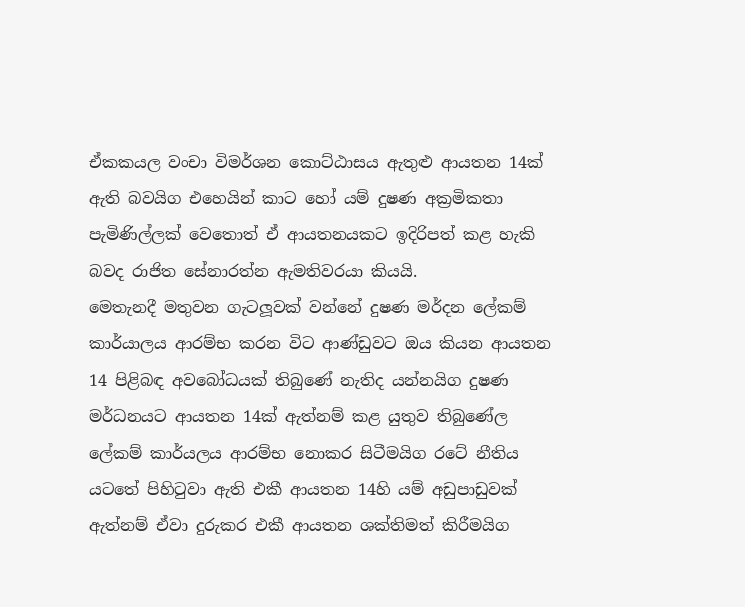ඒකකයල වංචා විමර්ශන කොට්ඨාසය ඇතුළු ආයතන 14ක් ඇති බවයිග එහෙයින් කාට හෝ යම් දුෂණ අක්‍රමිකතා පැමිණිල්ලක් වෙතොත් ඒ ආයතනයකට ඉදිරිපත් කළ හැකි බවද රාජිත සේනාරත්න ඇමතිවරයා කියයි.
මෙතැනදී මතුවන ගැටලූවක් වන්නේ දුෂණ මර්දන ලේකම් කාර්යාලය ආරම්භ කරන විට ආණ්ඩුවට ඔය කියන ආයතන 14 පිළිබඳ අවබෝධයක් තිබුණේ නැතිද යන්නයිග දුෂණ මර්ධනයට ආයතන 14ක් ඇත්නම් කළ යුතුව තිබුණේල ලේකම් කාර්යලය ආරම්භ නොකර සිටීමයිග රටේ නීතිය යටතේ පිහිටුවා ඇති එකී ආයතන 14හි යම් අඩුපාඩුවක් ඇත්නම් ඒවා දුරුකර එකී ආයතන ශක්තිමත් කිරීමයිග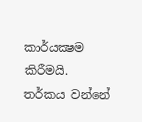කාර්යක්‍ෂම කිරීමයි.
තර්කය වන්නේ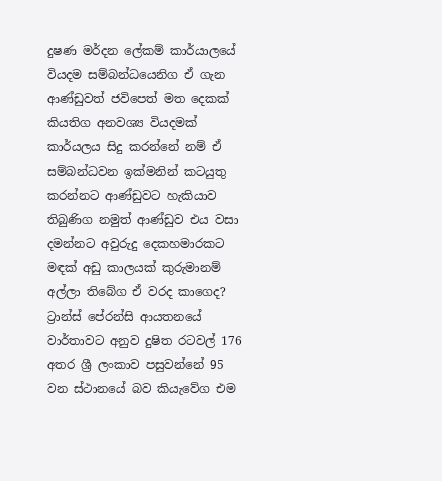දුෂණ මර්දන ලේකම් කාර්යාලයේ වියදම සම්බන්ධයෙනිග ඒ ගැන ආණ්ඩුවත් ජවිපෙත් මත දෙකක් කියතිග අනවශ්‍ය වියදමක් කාර්යලය සිදු කරන්නේ නම් ඒ සම්බන්ධවන ඉක්මනින් කටයුතු කරන්නට ආණ්ඩුවට හැකියාව තිබුණිග නමුත් ආණ්ඩුව එය වසා දමන්නට අවුරුදු දෙකහමාරකට මඳක් අඩු කාලයක් කුරුමානම් අල්ලා තිබේග ඒ වරද කාගෙද?
ට්‍රාන්ස් පේරන්සි ආයතනයේ වාර්තාවට අනුව දුෂිත රටවල් 176 අතර ශ්‍රී ලංකාව පසුවන්නේ 95 වන ස්ථානයේ බව කියැවේග එම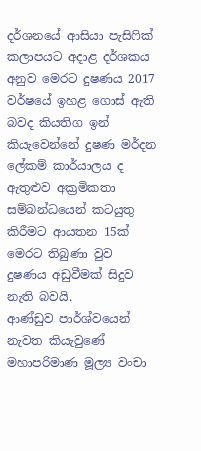දර්ශනයේ ආසියා පැසිෆික් කලාපයට අදාළ දර්ශකය අනුව මෙරට දුෂණය 2017 වර්ෂයේ ඉහළ ගොස් ඇති බවද කියතිග ඉන් කියැවෙන්නේ දුෂණ මර්දන ලේකම් කාර්යාලය ද ඇතුළුව අක්‍රමිකතා සම්බන්ධයෙන් කටයුතු කිරීමට ආයතන 15ක් මෙරට තිබුණා වුව දුෂණය අඩුවීමක් සිදුව නැති බවයි.
ආණ්ඩුව පාර්ශ්වයෙන් නැවත කියැවුණේ මහාපරිමාණ මූල්‍ය වංචා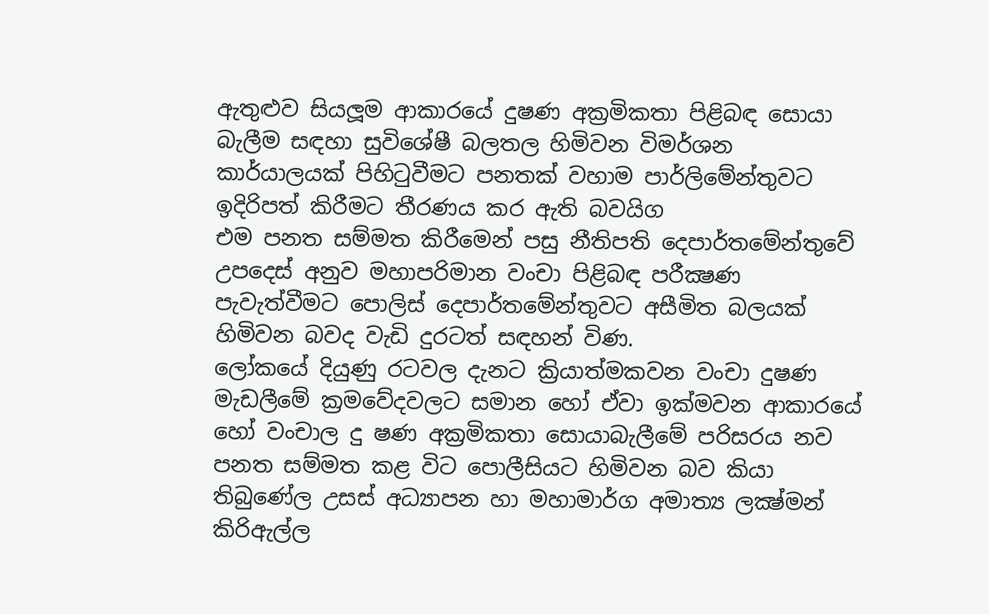ඇතුළුව සියලූම ආකාරයේ දුෂණ අක්‍රමිකතා පිළිබඳ සොයා බැලීම සඳහා සුවිශේෂී බලතල හිමිවන විමර්ශන කාර්යාලයක් පිහිටුවීමට පනතක් වහාම පාර්ලිමේන්තුවට ඉදිරිපත් කිරීමට තීරණය කර ඇති බවයිග
එම පනත සම්මත කිරීමෙන් පසු නීතිපති දෙපාර්තමේන්තුවේ උපදෙස් අනුව මහාපරිමාන වංචා පිළිබඳ පරීක්‍ෂණ පැවැත්වීමට පොලිස් දෙපාර්තමේන්තුවට අසීමිත බලයක් හිමිවන බවද වැඩි දුරටත් සඳහන් විණ.
ලෝකයේ දියුණු රටවල දැනට ක්‍රියාත්මකවන වංචා දුෂණ මැඩලීමේ ක්‍රමවේදවලට සමාන හෝ ඒවා ඉක්මවන ආකාරයේ හෝ වංචාල දු ෂණ අක්‍රමිකතා සොයාබැලීමේ පරිසරය නව පනත සම්මත කළ විට පොලීසියට හිමිවන බව කියා තිබුණේල උසස් අධ්‍යාපන හා මහාමාර්ග අමාත්‍ය ලක්‍ෂ්මන් කිරිඇල්ල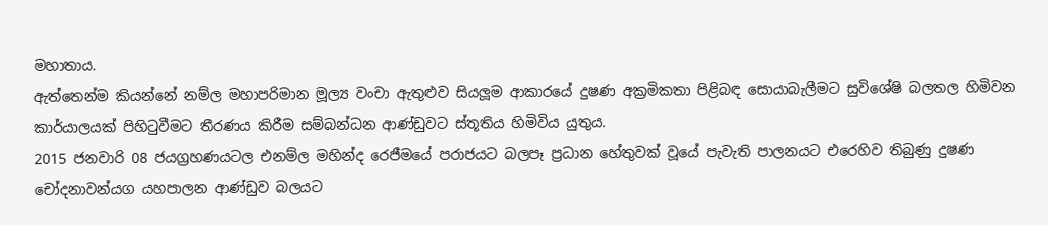මහාතාය.
ඇත්තෙන්ම කියන්නේ නම්ල මහාපරිමාන මූල්‍ය වංචා ඇතුළුව සියලූම ආකාරයේ දුෂණ අක්‍රමිකතා පිළිබඳ සොයාබැලීමට සුවිශේෂි බලතල හිමිවන කාර්යාලයක් පිහිටුවීමට තීරණය කිරීම සම්බන්ධන ආණ්ඩුවට ස්තූතිය හිමිවිය යුතුය.
2015 ජනවාරි 08 ජයග්‍රහණයටල එනම්ල මහින්ද රෙජීමයේ පරාජයට බලපෑ ප්‍රධාන හේතුවක් වූයේ පැවැති පාලනයට එරෙහිව තිබුණු දුෂණ චෝදනාවන්යග යහපාලන ආණ්ඩුව බලයට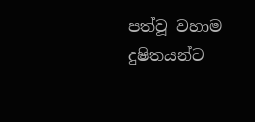පත්වූ වහාම දුෂිතයන්ට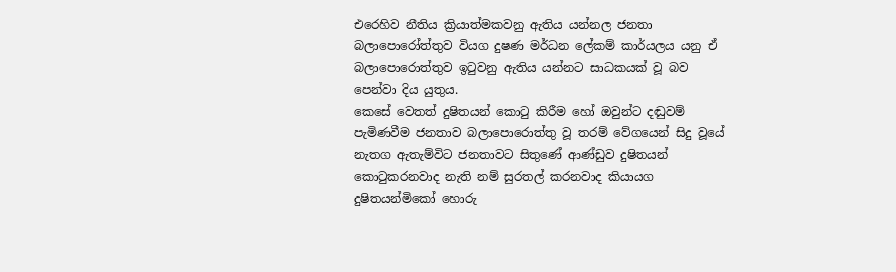එරෙහිව නීතිය ක්‍රියාත්මකවනු ඇතිය යන්නල ජනතා බලාපොරෝත්තුව වියග දුෂණ මර්ධන ලේකම් කාර්යලය යනු ඒ බලාපොරොත්තුව ඉටුවනු ඇතිය යන්නට සාධකයක් වූ බව පෙන්වා දිය යුතුය.
කෙසේ වෙතත් දුෂිතයන් කොටු කිරීම හෝ ඔවුන්ට දඬුවම් පැමිණවීම ජනතාව බලාපොරොත්තු වූ තරම් වේගයෙන් සිදු වූයේ නැතග ඇතැම්විට ජනතාවට සිතුණේ ආණ්ඩුව දුෂිතයන් කොටුකරනවාද නැති නම් සුරතල් කරනවාද කියායග දුෂිතයන්මිකෝ හොරු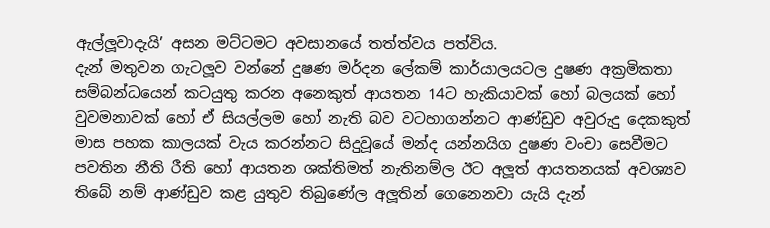ඇල්ලූවාදැයි’ අසන මට්ටමට අවසානයේ තත්ත්වය පත්විය.
දැන් මතුවන ගැටලූව වන්නේ දුෂණ මර්දන ලේකම් කාර්යාලයටල දුෂණ අක්‍රමිකතා සම්බන්ධයෙන් කටයුතු කරන අනෙකුත් ආයතන 14ට හැකියාවක් හෝ බලයක් හෝ වුවමනාවක් හෝ ඒ සියල්ලම හෝ නැති බව වටහාගන්නට ආණ්ඩුව අවුරුදු දෙකකුත් මාස පහක කාලයක් වැය කරන්නට සිදුවූයේ මන්ද යන්නයිග දුෂණ වංචා සෙවීමට පවතින නීති රීති හෝ ආයතන ශක්තිමත් නැතිනම්ල ඊට අලූත් ආයතනයක් අවශ්‍යව තිබේ නම් ආණ්ඩුව කළ යුතුව තිබුණේල අලූතින් ගෙනෙනවා යැයි දැන්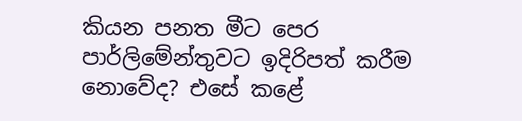කියන පනත මීට පෙර පාර්ලිමේන්තුවට ඉදිරිපත් කරීම නොවේද? එසේ කළේ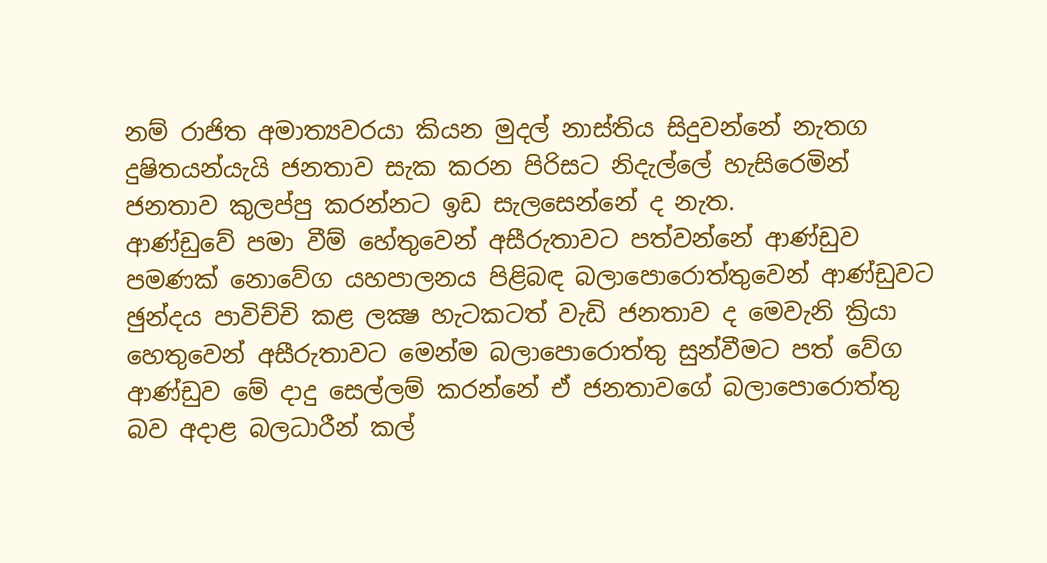නම් රාජිත අමාත්‍යවරයා කියන මුදල් නාස්තිය සිදුවන්නේ නැතග දුෂිතයන්යැයි ජනතාව සැක කරන පිරිසට නිදැල්ලේ හැසිරෙමින් ජනතාව කුලප්පු කරන්නට ඉඩ සැලසෙන්නේ ද නැත.
ආණ්ඩුවේ පමා වීම් හේතුවෙන් අසීරුතාවට පත්වන්නේ ආණ්ඩුව පමණක් නොවේග යහපාලනය පිළිබඳ බලාපොරොත්තුවෙන් ආණ්ඩුවට ඡුන්දය පාවිච්චි කළ ලක්‍ෂ හැටකටත් වැඩි ජනතාව ද මෙවැනි ක්‍රියා හෙතුවෙන් අසීරුතාවට මෙන්ම බලාපොරොත්තු සුන්වීමට පත් වේග ආණ්ඩුව මේ දාදු සෙල්ලම් කරන්නේ ඒ ජනතාවගේ බලාපොරොත්තු බව අදාළ බලධාරීන් කල්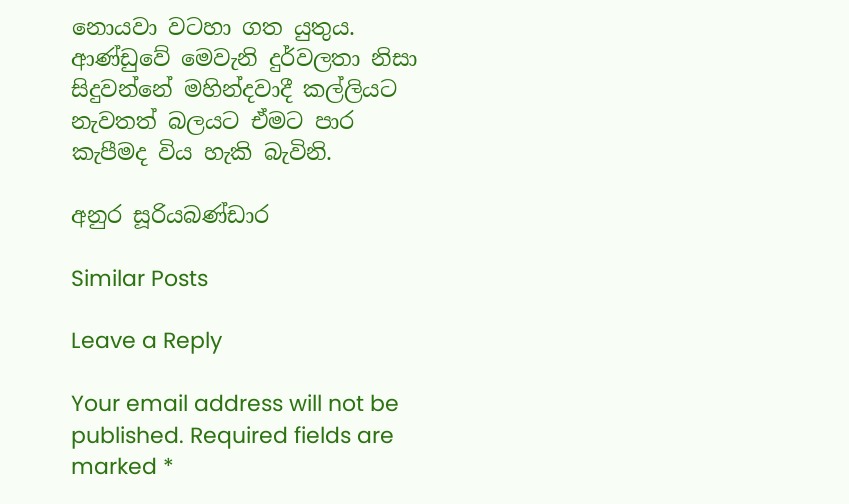නොයවා වටහා ගත යුතුය.
ආණ්ඩුවේ මෙවැනි දුර්වලතා නිසා සිදුවන්නේ මහින්දවාදී කල්ලියට නැවතත් බලයට ඒමට පාර කැපීමද විය හැකි බැවිනි.

අනුර සූරියබණ්ඩාර

Similar Posts

Leave a Reply

Your email address will not be published. Required fields are marked *